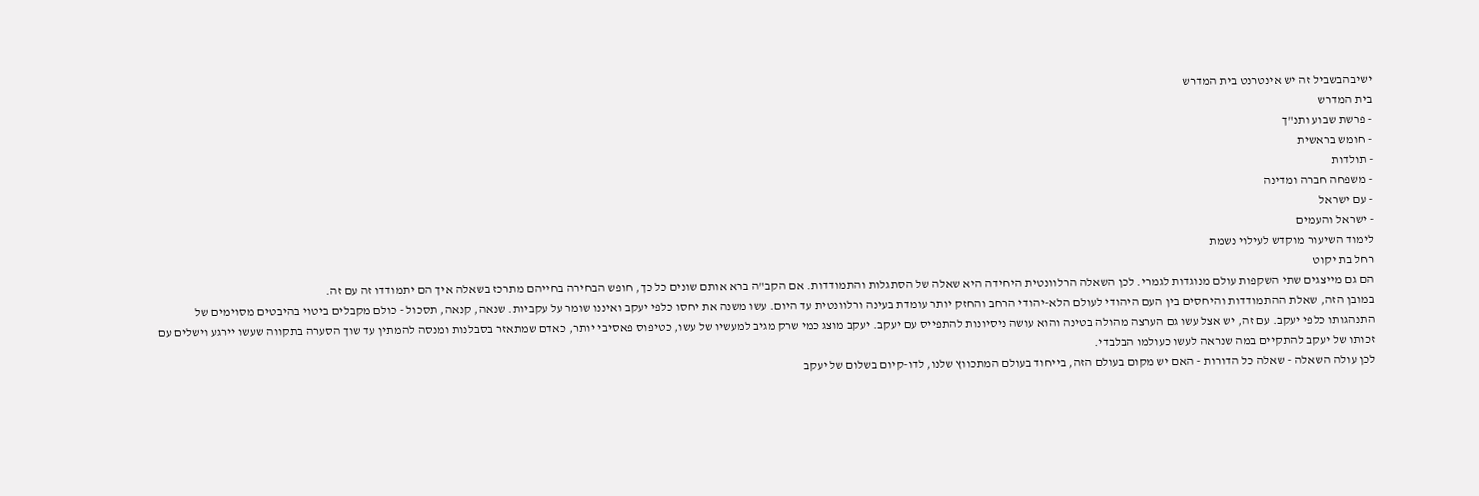ישיבהבשביל זה יש אינטרנט בית המדרש
בית המדרש
- פרשת שבוע ותנ"ך
- חומש בראשית
- תולדות
- משפחה חברה ומדינה
- עם ישראל
- ישראל והעמים
לימוד השיעור מוקדש לעילוי נשמת
רחל בת יקוט
הם גם מייצגים שתי השקפות עולם מנוגדות לגמרי. לכן השאלה הרלוונטית היחידה היא שאלה של הסתגלות והתמודדות. אם הקב"ה ברא אותם שונים כל כך, חופש הבחירה בחייהם מתרכז בשאלה איך הם יתמודדו זה עם זה.
במובן הזה, שאלת ההתמודדות והיחסים בין העם היהודי לעולם הלא-יהודי הרחב והחזק יותר עומדת בעינה ורלוונטית עד היום. עשו משנה את יחסו כלפי יעקב ואיננו שומר על עקביות. שנאה, קנאה, תסכול - כולם מקבלים ביטוי בהיבטים מסוימים של התנהגותו כלפי יעקב. עם זה, יש אצל עשו גם הערצה מהולה בטינה והוא עושה ניסיונות להתפייס עם יעקב. יעקב מוצג כמי שרק מגיב למעשיו של עשו, כטיפוס פאסיבי יותר, כאדם שמתאזר בסבלנות ומנסה להמתין עד שוך הסערה בתקווה שעשו יירגע וישלים עם זכותו של יעקב להתקיים במה שנראה לעשו כעולמו הבלבדי.
לכן עולה השאלה - שאלה כל הדורות - האם יש מקום בעולם הזה, בייחוד בעולם המתכווץ שלנו, לדו-קיום בשלום של יעקב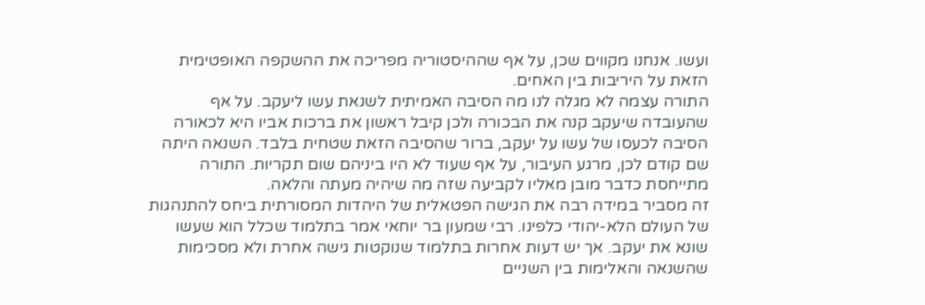ועשו. אנחנו מקווים שכן, על אף שההיסטוריה מפריכה את ההשקפה האופטימית הזאת על היריבות בין האחים.
התורה עצמה לא מגלה לנו מה הסיבה האמיתית לשנאת עשו ליעקב. על אף שהעובדה שיעקב קנה את הבכורה ולכן קיבל ראשון את ברכות אביו היא לכאורה הסיבה לכעסו של עשו על יעקב, ברור שהסיבה הזאת שטחית בלבד. השנאה היתה שם קודם לכן, מרגע העיבור, על אף שעוד לא היו ביניהם שום תקריות. התורה מתייחסת כדבר מובן מאליו לקביעה שזה מה שיהיה מעתה והלאה.
זה מסביר במידה רבה את הגישה הפטאלית של היהדות המסורתית ביחס להתנהגות של העולם הלא-יהודי כלפינו. רבי שמעון בר יוחאי אמר בתלמוד שכלל הוא שעשו שונא את יעקב. אך יש דעות אחרות בתלמוד שנוקטות גישה אחרת ולא מסכימות שהשנאה והאלימות בין השניים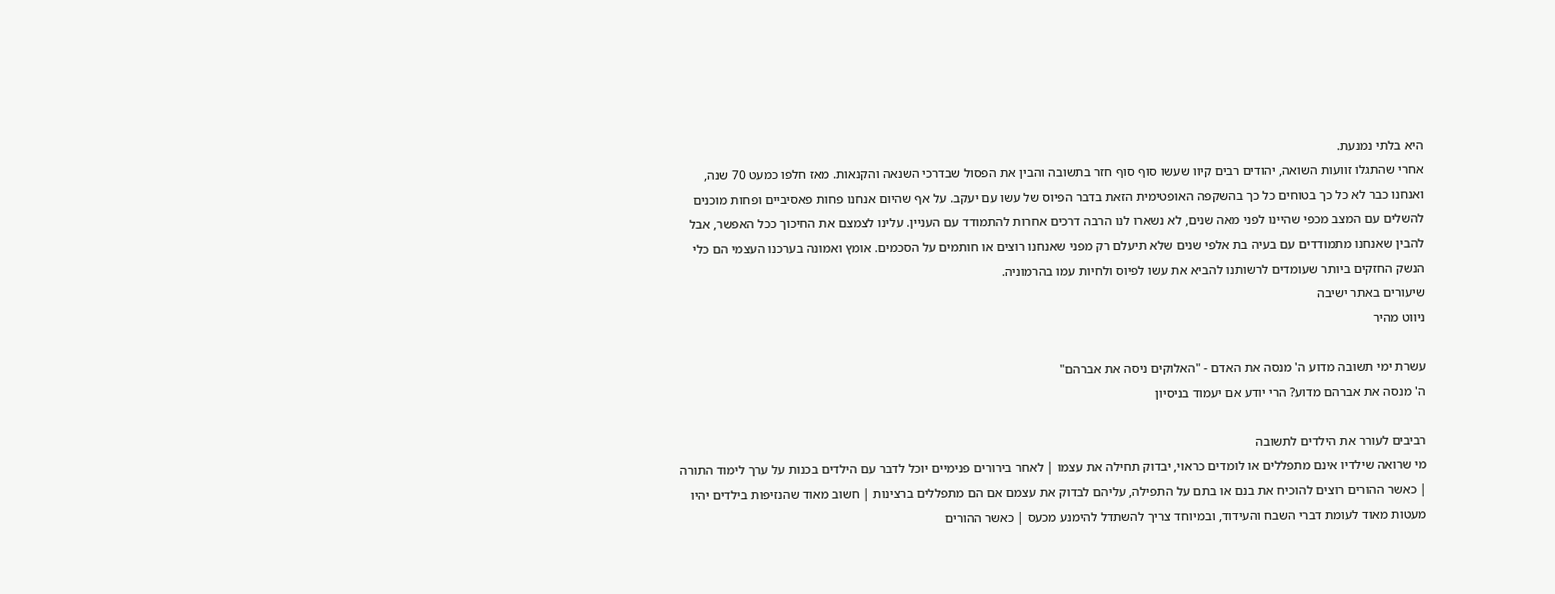היא בלתי נמנעת.
אחרי שהתגלו זוועות השואה, יהודים רבים קיוו שעשו סוף סוף חזר בתשובה והבין את הפסול שבדרכי השנאה והקנאות. מאז חלפו כמעט 70 שנה, ואנחנו כבר לא כל כך בטוחים כל כך בהשקפה האופטימית הזאת בדבר הפיוס של עשו עם יעקב. על אף שהיום אנחנו פחות פאסיביים ופחות מוכנים להשלים עם המצב מכפי שהיינו לפני מאה שנים, לא נשארו לנו הרבה דרכים אחרות להתמודד עם העניין. עלינו לצמצם את החיכוך ככל האפשר, אבל להבין שאנחנו מתמודדים עם בעיה בת אלפי שנים שלא תיעלם רק מפני שאנחנו רוצים או חותמים על הסכמים. אומץ ואמונה בערכנו העצמי הם כלי הנשק החזקים ביותר שעומדים לרשותנו להביא את עשו לפיוס ולחיות עמו בהרמוניה.
שיעורים באתר ישיבה
ניווט מהיר

עשרת ימי תשובה מדוע ה' מנסה את האדם - "האלוקים ניסה את אברהם"
ה' מנסה את אברהם מדוע? הרי יודע אם יעמוד בניסיון

רביבים לעורר את הילדים לתשובה
מי שרואה שילדיו אינם מתפללים או לומדים כראוי, יבדוק תחילה את עצמו | לאחר בירורים פנימיים יוכל לדבר עם הילדים בכנות על ערך לימוד התורה | כאשר ההורים רוצים להוכיח את בנם או בתם על התפילה, עליהם לבדוק את עצמם אם הם מתפללים ברצינות | חשוב מאוד שהנזיפות בילדים יהיו מעטות מאוד לעומת דברי השבח והעידוד, ובמיוחד צריך להשתדל להימנע מכעס | כאשר ההורים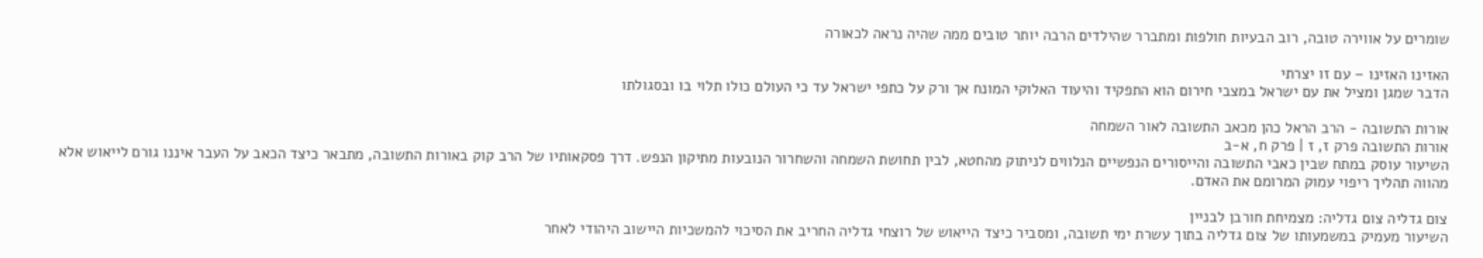שומרים על אווירה טובה, רוב הבעיות חולפות ומתברר שהילדים הרבה יותר טובים ממה שהיה נראה לכאורה

האזינו האזינו – עם זו יצרתי
הדבר שמגן ומציל את עם ישראל במצבי חירום הוא התפקיד והיעוד האלוקי המונח אך ורק על כתפי ישראל עד כי העולם כולו תלוי בו ובסגולתו

אורות התשובה - הרב הראל כהן מכאב התשובה לאור השמחה
אורות התשובה פרק ז, ז | פרק ח, א-ב
השיעור עוסק במתח שבין כאבי התשובה והייסורים הנפשיים הנלווים לניתוק מהחטא, לבין תחושת השמחה והשחרור הנובעות מתיקון הנפש. דרך פסקאותיו של הרב קוק באורות התשובה, מתבאר כיצד הכאב על העבר איננו גורם לייאוש אלא מהווה תהליך ריפוי עמוק המרומם את האדם.

צום גדליה צום גדליה: מצמיחת חורבן לבניין
השיעור מעמיק במשמעותו של צום גדליה בתוך עשרת ימי תשובה, ומסביר כיצד הייאוש של רוצחי גדליה החריב את הסיכוי להמשכיות היישוב היהודי לאחר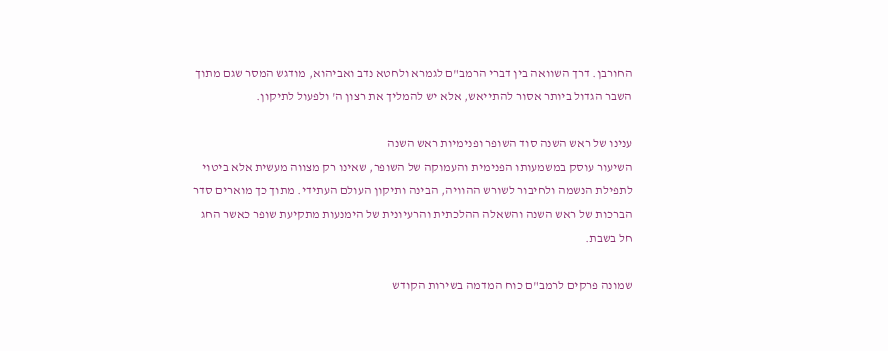החורבן. דרך השוואה בין דברי הרמב"ם לגמרא ולחטא נדב ואביהוא, מודגש המסר שגם מתוך השבר הגדול ביותר אסור להתייאש, אלא יש להמליך את רצון ה' ולפעול לתיקון.

ענינו של ראש השנה סוד השופר ופנימיות ראש השנה
השיעור עוסק במשמעותו הפנימית והעמוקה של השופר, שאינו רק מצווה מעשית אלא ביטוי לתפילת הנשמה ולחיבור לשורש ההוויה, הבינה ותיקון העולם העתידי. מתוך כך מוארים סדר הברכות של ראש השנה והשאלה ההלכתית והרעיונית של הימנעות מתקיעת שופר כאשר החג חל בשבת.

שמונה פרקים לרמב"ם כוח המדמה בשירות הקודש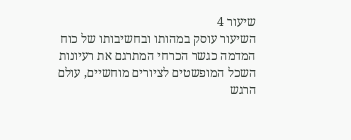שיעור 4
השיעור עוסק במהותו ובחשיבותו של כוח המדמה כגשר הכרחי המתרגם את רעיונות השכל המופשטים לציורים מוחשיים, עולם הרגש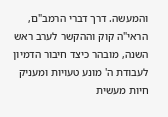והמעשה. דרך דברי הרמב"ם, הראי"ה קוק וההקשר לערב ראש השנה, מובהר כיצד חיבור הדמיון לעבודת ה' מונע טעויות ומעניק חיות מעשית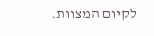לקיום המצוות.